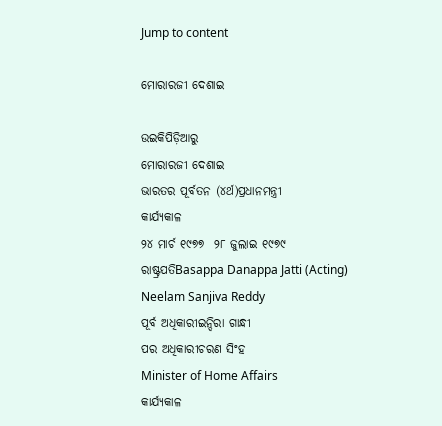Jump to content

ମୋରାରଜୀ ଦେଶାଇ

ଉଇକିପିଡ଼ିଆ‌ରୁ
ମୋରାରଜୀ ଦେଶାଇ
ଭାରତର ପୂର୍ବତନ (୪ର୍ଥ)ପ୍ରଧାନମନ୍ତ୍ରୀ
କାର୍ଯ୍ୟକାଳ
୨୪ ମାର୍ଚ ୧୯୭୭  ୨୮ ଜୁଲାଇ ୧୯୭୯
ରାଷ୍ଟ୍ରପତିBasappa Danappa Jatti (Acting)
Neelam Sanjiva Reddy
ପୂର୍ବ ଅଧିକାରୀଇନ୍ଦିରା ଗାନ୍ଧୀ
ପର ଅଧିକାରୀଚରଣ ସିଂହ
Minister of Home Affairs
କାର୍ଯ୍ୟକାଳ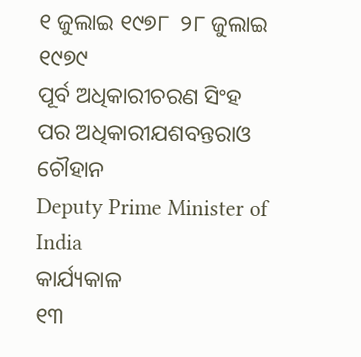୧ ଜୁଲାଇ ୧୯୭୮  ୨୮ ଜୁଲାଇ ୧୯୭୯
ପୂର୍ବ ଅଧିକାରୀଚରଣ ସିଂହ
ପର ଅଧିକାରୀଯଶବନ୍ତରାଓ ଚୌହାନ
Deputy Prime Minister of India
କାର୍ଯ୍ୟକାଳ
୧୩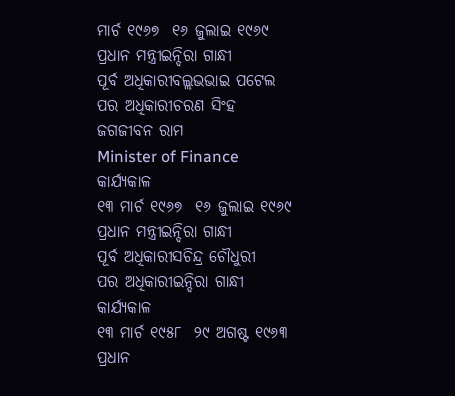ମାର୍ଚ ୧୯୬୭  ୧୬ ଜୁଲାଇ ୧୯୬୯
ପ୍ରଧାନ ମନ୍ତ୍ରୀଇନ୍ଦିରା ଗାନ୍ଧୀ
ପୂର୍ବ ଅଧିକାରୀବଲ୍ଲଭଭାଇ ପଟେଲ
ପର ଅଧିକାରୀଚରଣ ସିଂହ
ଜଗଜୀବନ ରାମ
Minister of Finance
କାର୍ଯ୍ୟକାଳ
୧୩ ମାର୍ଚ ୧୯୬୭  ୧୬ ଜୁଲାଇ ୧୯୬୯
ପ୍ରଧାନ ମନ୍ତ୍ରୀଇନ୍ଦିରା ଗାନ୍ଧୀ
ପୂର୍ବ ଅଧିକାରୀସଚିନ୍ଦ୍ର ଚୌଧୁରୀ
ପର ଅଧିକାରୀଇନ୍ଦିରା ଗାନ୍ଧୀ
କାର୍ଯ୍ୟକାଳ
୧୩ ମାର୍ଚ ୧୯୫୮  ୨୯ ଅଗଷ୍ଟ ୧୯୬୩
ପ୍ରଧାନ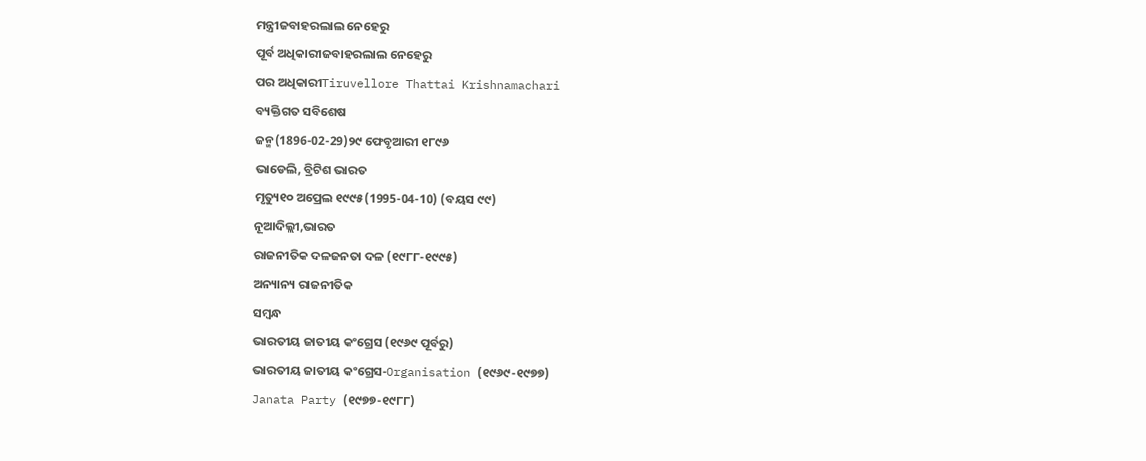ମନ୍ତ୍ରୀଜବାହରଲାଲ ନେହେରୁ
ପୂର୍ବ ଅଧିକାରୀଜବାହରଲାଲ ନେହେରୁ
ପର ଅଧିକାରୀTiruvellore Thattai Krishnamachari
ବ୍ୟକ୍ତିଗତ ସବିଶେଷ
ଜନ୍ମ(1896-02-29)୨୯ ଫେବୃଆରୀ ୧୮୯୬
ଭାଡେଲି, ବ୍ରିଟିଶ ଭାରତ
ମୃତ୍ୟୁ୧୦ ଅପ୍ରେଲ ୧୯୯୫(1995-04-10) (ବୟସ ୯୯)
ନୂଆଦିଲ୍ଲୀ,ଭାରତ
ରାଜନୀତିକ ଦଳଜନତା ଦଳ (୧୯୮୮-୧୯୯୫)
ଅନ୍ୟାନ୍ୟ ରାଜନୀତିକ
ସମ୍ବନ୍ଧ
ଭାରତୀୟ ଜାତୀୟ କଂଗ୍ରେସ (୧୯୬୯ ପୂର୍ବରୁ)
ଭାରତୀୟ ଜାତୀୟ କଂଗ୍ରେସ-Organisation (୧୯୬୯-୧୯୭୭)
Janata Party (୧୯୭୭-୧୯୮୮)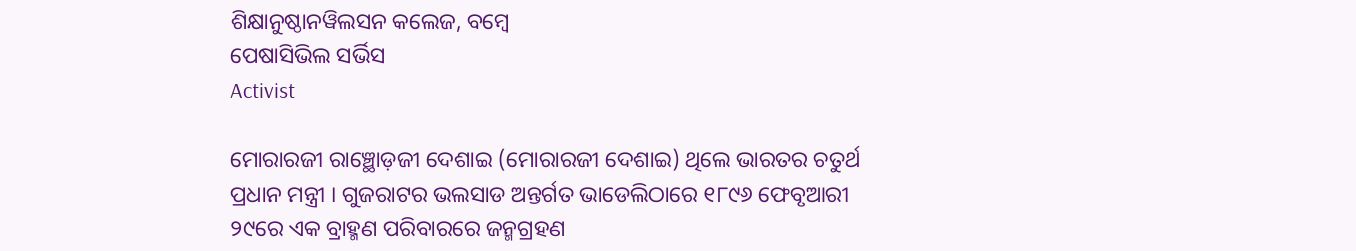ଶିକ୍ଷାନୁଷ୍ଠାନୱିଲସନ କଲେଜ, ବମ୍ବେ
ପେଷାସିଭିଲ ସର୍ଭିସ
Activist

ମୋରାରଜୀ ରାଞ୍ଛୋଡ଼ଜୀ ଦେଶାଇ (ମୋରାରଜୀ ଦେଶାଇ) ଥିଲେ ଭାରତର ଚତୁର୍ଥ ପ୍ରଧାନ ମନ୍ତ୍ରୀ । ଗୁଜରାଟର ଭଲସାଡ ଅନ୍ତର୍ଗତ ଭାଡେଲିଠାରେ ୧୮୯୬ ଫେବୃଆରୀ ୨୯ରେ ଏକ ବ୍ରାହ୍ମଣ ପରିବାରରେ ଜନ୍ମଗ୍ରହଣ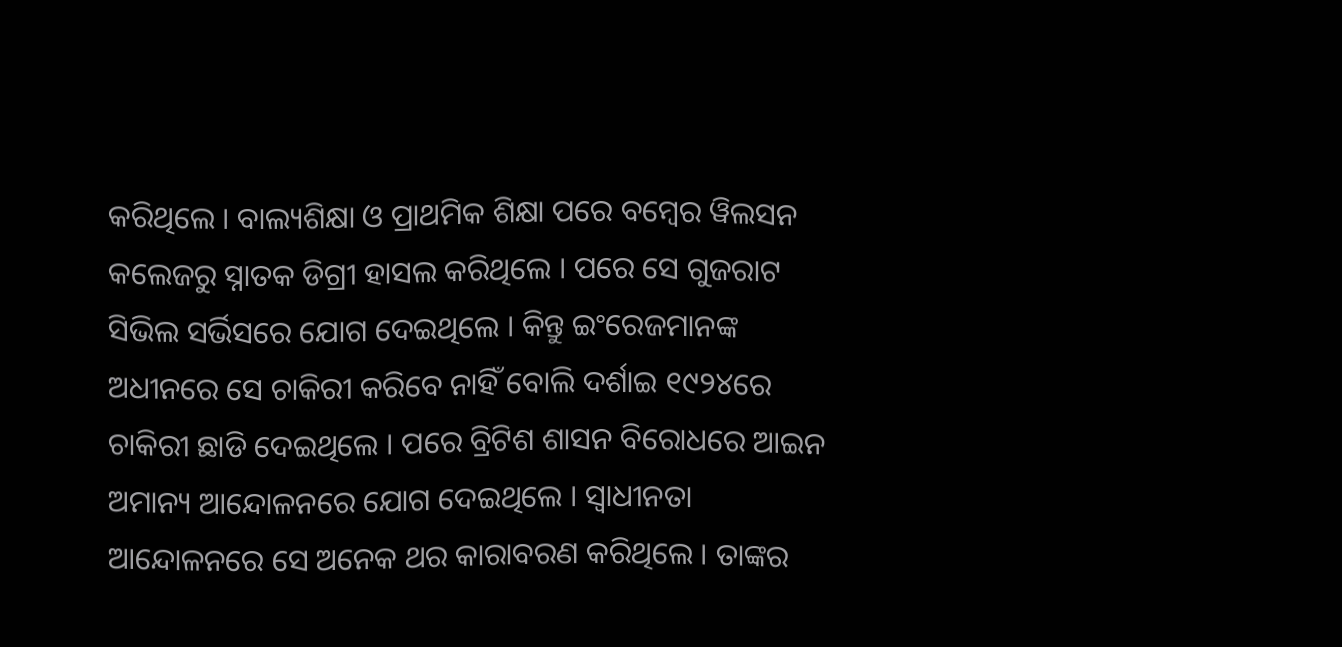କରିଥିଲେ । ବାଲ୍ୟଶିକ୍ଷା ଓ ପ୍ରାଥମିକ ଶିକ୍ଷା ପରେ ବମ୍ବେର ୱିଲସନ କଲେଜରୁ ସ୍ନାତକ ଡିଗ୍ରୀ ହାସଲ କରିଥିଲେ । ପରେ ସେ ଗୁଜରାଟ ସିଭିଲ ସର୍ଭିସରେ ଯୋଗ ଦେଇଥିଲେ । କିନ୍ତୁ ଇଂରେଜମାନଙ୍କ ଅଧୀନରେ ସେ ଚାକିରୀ କରିବେ ନାହିଁ ବୋଲି ଦର୍ଶାଇ ୧୯୨୪ରେ ଚାକିରୀ ଛାଡି ଦେଇଥିଲେ । ପରେ ବ୍ରିଟିଶ ଶାସନ ବିରୋଧରେ ଆଇନ ଅମାନ୍ୟ ଆନ୍ଦୋଳନରେ ଯୋଗ ଦେଇଥିଲେ । ସ୍ୱାଧୀନତା ଆନ୍ଦୋଳନରେ ସେ ଅନେକ ଥର କାରାବରଣ କରିଥିଲେ । ତାଙ୍କର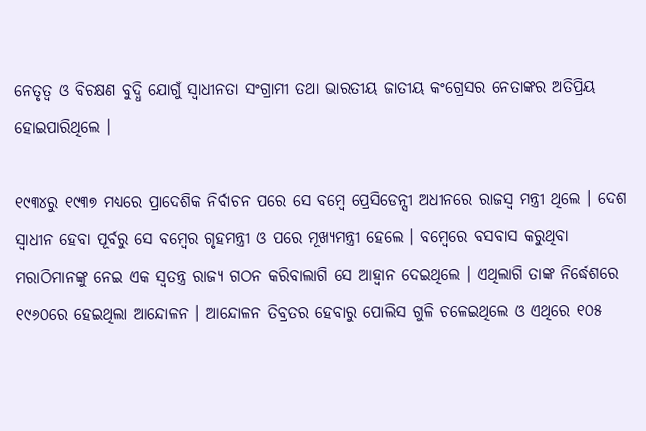ନେତୃତ୍ୱ ଓ ବିଚକ୍ଷଣ ବୁଦ୍ଧି ଯୋଗୁଁ ସ୍ୱାଧୀନତା ସଂଗ୍ରାମୀ ତଥା ଭାରତୀୟ ଜାତୀୟ କଂଗ୍ରେସର ନେତାଙ୍କର ଅତିପ୍ରିୟ ହୋଇପାରିଥିଲେ ।

୧୯୩୪ରୁ ୧୯୩୭ ମଧ୍ୟରେ ପ୍ରାଦେଶିକ ନିର୍ବାଚନ ପରେ ସେ ବମ୍ବେ ପ୍ରେସିଡେନ୍ସୀ ଅଧୀନରେ ରାଜସ୍ୱ ମନ୍ତ୍ରୀ ଥିଲେ । ଦେଶ ସ୍ୱାଧୀନ ହେବା ପୂର୍ବରୁ ସେ ବମ୍ବେର ଗୃହମନ୍ତ୍ରୀ ଓ ପରେ ମୂଖ୍ୟମନ୍ତ୍ରୀ ହେଲେ । ବମ୍ବେରେ ବସବାସ କରୁଥିବା ମରାଠିମାନଙ୍କୁ ନେଇ ଏକ ସ୍ୱତନ୍ତ୍ର ରାଜ୍ୟ ଗଠନ କରିବାଲାଗି ସେ ଆହ୍ୱାନ ଦେଇଥିଲେ । ଏଥିଲାଗି ତାଙ୍କ ନିର୍ଦ୍ଧେଶରେ ୧୯୬୦ରେ ହେଇଥିଲା ଆନ୍ଦୋଳନ । ଆନ୍ଦୋଳନ ତିବ୍ରତର ହେବାରୁ ପୋଲିସ ଗୁଳି ଚଳେଇଥିଲେ ଓ ଏଥିରେ ୧୦୫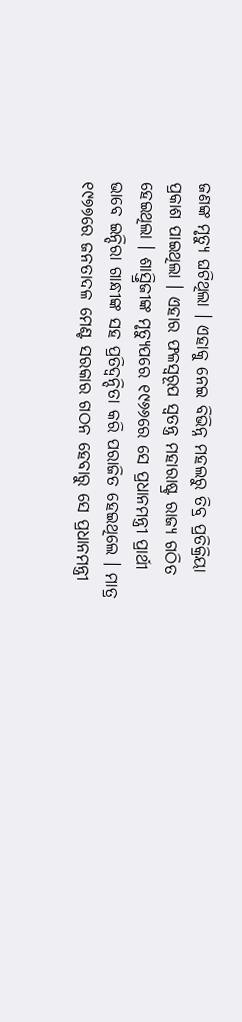ଜଣଙ୍କ ମୃତ୍ୟୁ ଘଟିଥିଲା । ଏହାକୁ ନେଇ ବିଭିନ୍ନ ମହଲରୁ ତିବ୍ର ପ୍ରତିକ୍ରିୟା ପ୍ରକାଶ ପାଇଥିଲା । ଏହାର ଫଳସ୍ୱରୂପ ସ୍ୱତନ୍ତ୍ର ମହାରାଷ୍ଟ୍ର ରାଜ୍ୟ ଗଠିତ ହେଇଥିଲା । ଶାସ୍ତ୍ରିଜୀଙ୍କ ମୃତ୍ୟୁପରେ ୧୯୬୬ରେ ସେ ପ୍ରଧାନମନ୍ତ୍ରୀ ପ୍ରାର୍ଥୀ ଭାବେ ଇନ୍ଦିରା ଗାନ୍ଧୀଙ୍କ ସହ ପ୍ରତିଦ୍ୱନ୍ଦିତା କରି ପରାଜିତ ହେଇଥିଲେ । ମାତ୍ର ୧୯୭୭ରେ ଜନତାଦଳ ମେଣ୍ଟ ସରକାର ଗଠନ ହେବାରୁ ସେ ପ୍ରଧାନମନ୍ତ୍ରୀ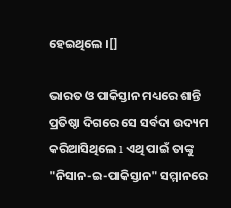ହେଇଥିଲେ ।[]

ଭାରତ ଓ ପାକିସ୍ତାନ ମଧ୍ୟରେ ଶାନ୍ତି ପ୍ରତିଷ୍ଠା ଦିଗରେ ସେ ସର୍ବଦା ଉଦ୍ୟମ କରିଆସିଥିଲେ ı ଏଥି ପାଇଁ ତାଙ୍କୁ "ନିସାନ-ଇ-ପାକିସ୍ତାନ" ସମ୍ମାନରେ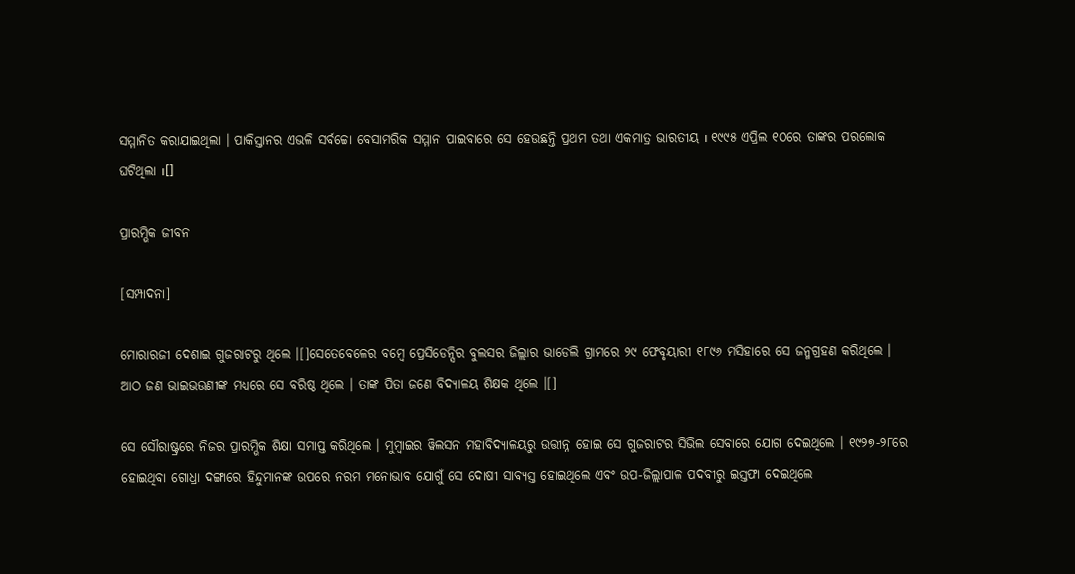ସମ୍ମାନିତ କରାଯାଇଥିଲା । ପାକିସ୍ତାନର ଏଭଳି ସର୍ବଚ୍ଚୋ ବେସାମରିକ ସମ୍ମାନ ପାଇବାରେ ସେ ହେଉଛନ୍ତି ପ୍ରଥମ ତଥା ଏକମାତ୍ର ଭାରତୀୟ ı ୧୯୯୫ ଏପ୍ରିଲ ୧୦ରେ ତାଙ୍କର ପରଲୋକ ଘଟିଥିଲା ı[]

ପ୍ରାରମ୍ଭିକ ଜୀବନ

[ସମ୍ପାଦନା]

ମୋରାରଜୀ ଦେଶାଇ ଗୁଜରାଟରୁ ଥିଲେ ।[]ସେତେବେଳେର ବମ୍ବେ ପ୍ରେସିଡେନ୍ସିର ବୁଲସର ଜିଲ୍ଲାର ଭାଡେଲି ଗ୍ରାମରେ ୨୯ ଫେବୃୟାରୀ ୧୮୯୬ ମସିହାରେ ସେ ଜନ୍ମଗ୍ରହଣ କରିଥିଲେ । ଆଠ ଜଣ ଭାଇଭଉଣୀଙ୍କ ମଧ୍ୟରେ ସେ ବରିଷ୍ଠ ଥିଲେ । ତାଙ୍କ ପିତା ଜଣେ ବିଦ୍ୟାଳୟ ଶିକ୍ଷକ ଥିଲେ ।[]

ସେ ସୌରାଷ୍ଟ୍ରରେ ନିଜର ପ୍ରାରମ୍ଭିକ ଶିକ୍ଷା ସମାପ୍ତ କରିଥିଲେ । ମୁମ୍ବାଇର ୱିଲସନ ମହାବିଦ୍ୟାଳୟରୁ ଉତ୍ତୀନ୍ନ ହୋଇ ସେ ଗୁଜରାଟର ସିଭିଲ ସେବାରେ ଯୋଗ ଦେଇଥିଲେ । ୧୯୨୭-୨୮ରେ ହୋଇଥିବା ଗୋଧ୍ରା ଦଙ୍ଗାରେ ହିନ୍ଦୁମାନଙ୍କ ଉପରେ ନରମ ମନୋଭାବ ଯୋଗୁଁ ସେ ଦୋଷୀ ସାବ୍ୟସ୍ତ ହୋଇଥିଲେ ଏବଂ ଉପ-ଜିଲ୍ଲାପାଳ ପଦବୀରୁ ଇସ୍ତଫା ଦେଇଥିଲେ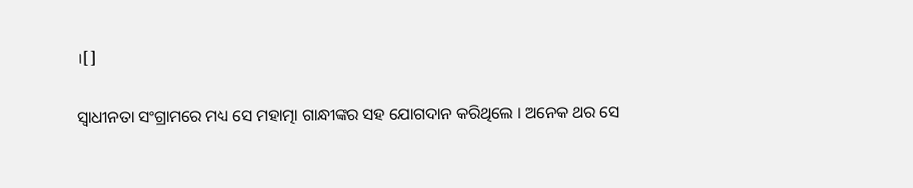।[]

ସ୍ୱାଧୀନତା ସଂଗ୍ରାମରେ ମଧ୍ୟ ସେ ମହାତ୍ମା ଗାନ୍ଧୀଙ୍କର ସହ ଯୋଗଦାନ କରିଥିଲେ । ଅନେକ ଥର ସେ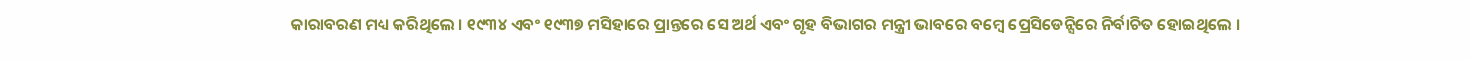କାରାବରଣ ମଧ୍ୟ କରିଥିଲେ । ୧୯୩୪ ଏବଂ ୧୯୩୭ ମସିହାରେ ପ୍ରାନ୍ତରେ ସେ ଅର୍ଥ ଏବଂ ଗୃହ ବିଭାଗର ମନ୍ତ୍ରୀ ଭାବରେ ବମ୍ବେ ପ୍ରେସିଡେନ୍ସିରେ ନିର୍ବାଚିତ ହୋଇଥିଲେ ।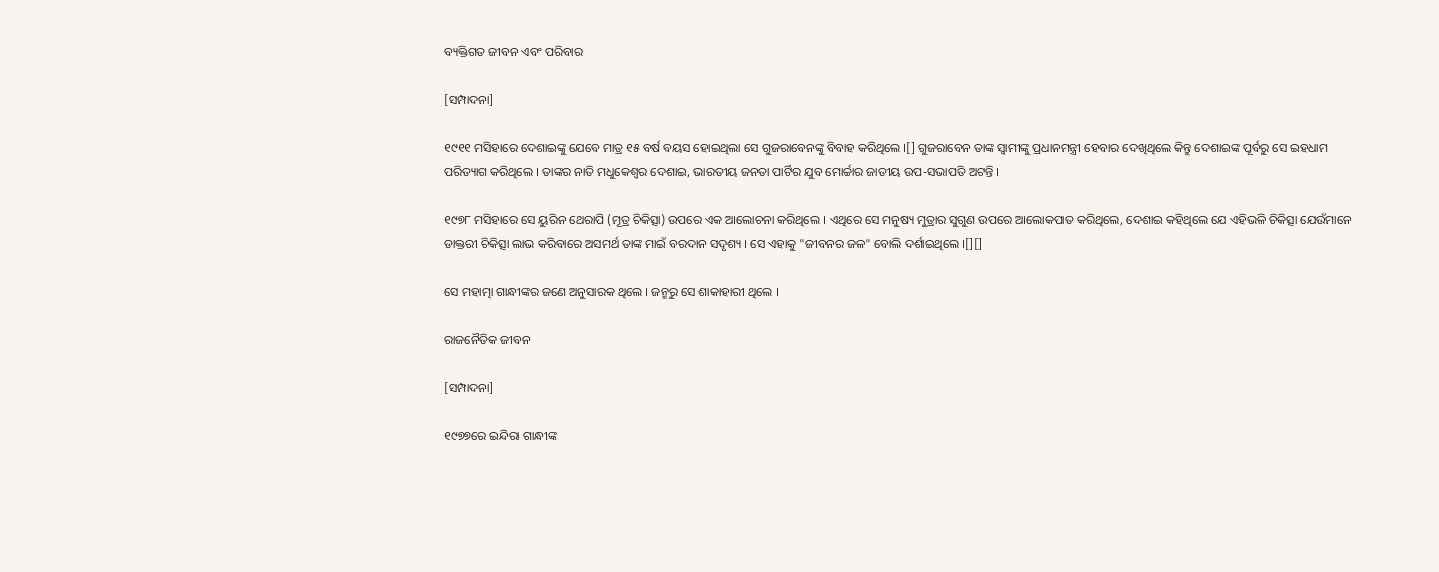ବ୍ୟକ୍ତିଗତ ଜୀବନ ଏବଂ ପରିବାର

[ସମ୍ପାଦନା]

୧୯୧୧ ମସିହାରେ ଦେଶାଇଙ୍କୁ ଯେବେ ମାତ୍ର ୧୫ ବର୍ଷ ବୟସ ହୋଇଥିଲା ସେ ଗୁଜରାବେନଙ୍କୁ ବିବାହ କରିଥିଲେ ।[] ଗୁଜରାବେନ ତାଙ୍କ ସ୍ୱାମୀଙ୍କୁ ପ୍ରଧାନମନ୍ତ୍ରୀ ହେବାର ଦେଖିଥିଲେ କିନ୍ତୁ ଦେଶାଇଙ୍କ ପୂର୍ବରୁ ସେ ଇହଧାମ ପରିତ୍ୟାଗ କରିଥିଲେ । ତାଙ୍କର ନାତି ମଧୁକେଶ୍ୱର ଦେଶାଇ, ଭାରତୀୟ ଜନତା ପାର୍ଟିର ଯୁବ ମୋର୍ଚ୍ଚାର ଜାତୀୟ ଉପ-ସଭାପତି ଅଟନ୍ତି ।

୧୯୭୮ ମସିହାରେ ସେ ୟୁରିନ ଥେରାପି (ମୂତ୍ର ଚିକିତ୍ସା) ଉପରେ ଏକ ଆଲୋଚନା କରିଥିଲେ । ଏଥିରେ ସେ ମନୁଷ୍ୟ ମୁତ୍ରାର ସୁଗୁଣ ଉପରେ ଆଲୋକପାତ କରିଥିଲେ, ଦେଶାଇ କହିଥିଲେ ଯେ ଏହିଭଳି ଚିକିତ୍ସା ଯେଉଁମାନେ ଡାକ୍ତରୀ ଚିକିତ୍ସା ଲାଭ କରିବାରେ ଅସମର୍ଥ ତାଙ୍କ ମାଇଁ ବରଦାନ ସଦୃଶ୍ୟ । ସେ ଏହାକୁ "ଜୀବନର ଜଳ" ବୋଲି ଦର୍ଶାଇଥିଲେ ।[][]

ସେ ମହାତ୍ମା ଗାନ୍ଧୀଙ୍କର ଜଣେ ଅନୁସାରକ ଥିଲେ । ଜନ୍ମରୁ ସେ ଶାକାହାରୀ ଥିଲେ ।

ରାଜନୈତିକ ଜୀବନ

[ସମ୍ପାଦନା]

୧୯୭୭ରେ ଇନ୍ଦିରା ଗାନ୍ଧୀଙ୍କ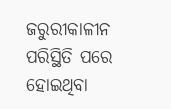ଜରୁରୀକାଳୀନ ପରିସ୍ଥିତି ପରେ ହୋଇଥିବା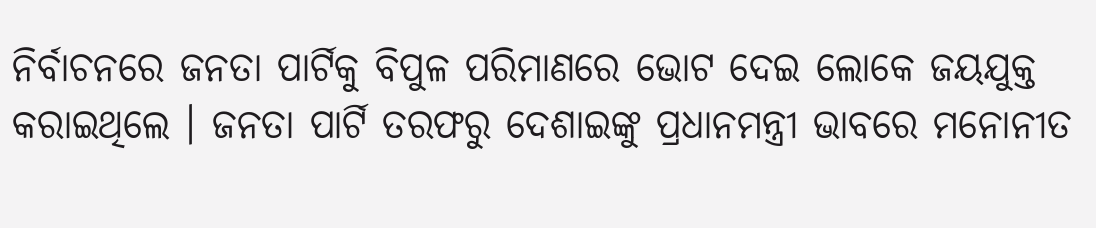ନିର୍ବାଚନରେ ଜନତା ପାର୍ଟିକୁ ବିପୁଳ ପରିମାଣରେ ଭୋଟ ଦେଇ ଲୋକେ ଜୟଯୁକ୍ତ କରାଇଥିଲେ । ଜନତା ପାର୍ଟି ତରଫରୁ ଦେଶାଇଙ୍କୁ ପ୍ରଧାନମନ୍ତ୍ରୀ ଭାବରେ ମନୋନୀତ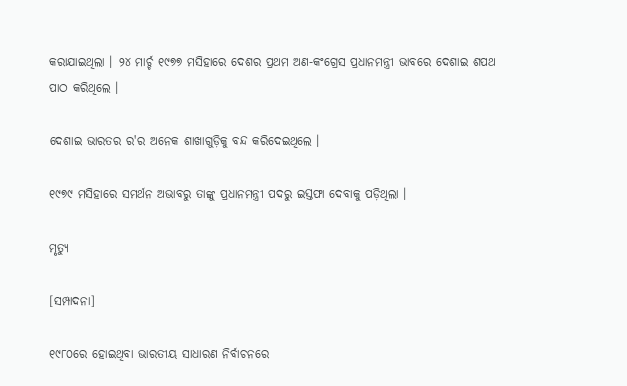କରାଯାଇଥିଲା । ୨୪ ମାର୍ଚ୍ଚ ୧୯୭୭ ମସିହାରେ ଦେଶର ପ୍ରଥମ ଅଣ-କଂଗ୍ରେସ ପ୍ରଧାନମନ୍ତ୍ରୀ ଭାବରେ ଦେଶାଇ ଶପଥ ପାଠ କରିଥିଲେ ।

ଦେଶାଇ ଭାରତର ର'ର ଅନେକ ଶାଖାଗୁଡ଼ିକୁ ବନ୍ଦ କରିଦେଇଥିଲେ ।

୧୯୭୯ ମସିହାରେ ସମର୍ଥନ ଅଭାବରୁ ତାଙ୍କୁ ପ୍ରଧାନମନ୍ତ୍ରୀ ପଦରୁ ଇସ୍ତଫା ଦେବାକୁ ପଡ଼ିଥିଲା ।

ମୃତ୍ୟୁ

[ସମ୍ପାଦନା]

୧୯୮୦ରେ ହୋଇଥିବା ଭାରତୀୟ ସାଧାରଣ ନିର୍ବାଚନରେ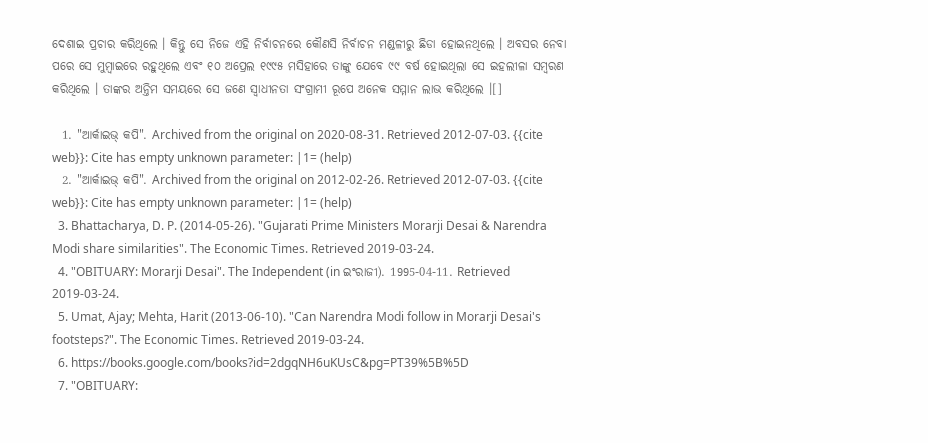ଦେଶାଇ ପ୍ରଚାର କରିଥିଲେ । କିନ୍ତୁ ସେ ନିଜେ ଏହି ନିର୍ବାଚନରେ କୌଣସି ନିର୍ବାଚନ ମଣ୍ଡଳୀରୁ ଛିଡା ହୋଇନଥିଲେ । ଅବସର ନେବା ପରେ ସେ ମୁମ୍ବାଇରେ ରହୁଥିଲେ ଏବଂ ୧୦ ଅପ୍ରେଲ ୧୯୯୫ ମସିହାରେ ତାଙ୍କୁ ଯେବେ ୯୯ ବର୍ଷ ହୋଇଥିଲା ସେ ଇହଲୀଳା ସମ୍ବରଣ କରିଥିଲେ । ତାଙ୍କର ଅନ୍ତିମ ସମୟରେ ସେ ଜଣେ ସ୍ୱାଧୀନତା ସଂଗ୍ରାମୀ ରୂପେ ଅନେକ ସମ୍ମାନ ଲାଭ କରିଥିଲେ ।[]

  1. "ଆର୍କାଇଭ୍ କପି". Archived from the original on 2020-08-31. Retrieved 2012-07-03. {{cite web}}: Cite has empty unknown parameter: |1= (help)
  2. "ଆର୍କାଇଭ୍ କପି". Archived from the original on 2012-02-26. Retrieved 2012-07-03. {{cite web}}: Cite has empty unknown parameter: |1= (help)
  3. Bhattacharya, D. P. (2014-05-26). "Gujarati Prime Ministers Morarji Desai & Narendra Modi share similarities". The Economic Times. Retrieved 2019-03-24.
  4. "OBITUARY: Morarji Desai". The Independent (in ଇଂରାଜୀ). 1995-04-11. Retrieved 2019-03-24.
  5. Umat, Ajay; Mehta, Harit (2013-06-10). "Can Narendra Modi follow in Morarji Desai's footsteps?". The Economic Times. Retrieved 2019-03-24.
  6. https://books.google.com/books?id=2dgqNH6uKUsC&pg=PT39%5B%5D
  7. "OBITUARY: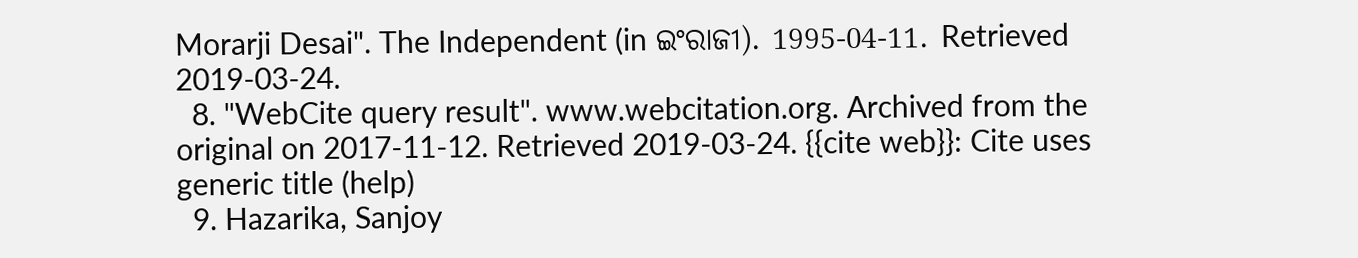Morarji Desai". The Independent (in ଇଂରାଜୀ). 1995-04-11. Retrieved 2019-03-24.
  8. "WebCite query result". www.webcitation.org. Archived from the original on 2017-11-12. Retrieved 2019-03-24. {{cite web}}: Cite uses generic title (help)
  9. Hazarika, Sanjoy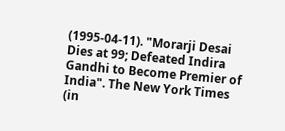(1995-04-11). "Morarji Desai Dies at 99; Defeated Indira Gandhi to Become Premier of India". The New York Times (in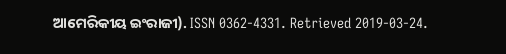ଆମେରିକୀୟ ଇଂରାଜୀ). ISSN 0362-4331. Retrieved 2019-03-24.